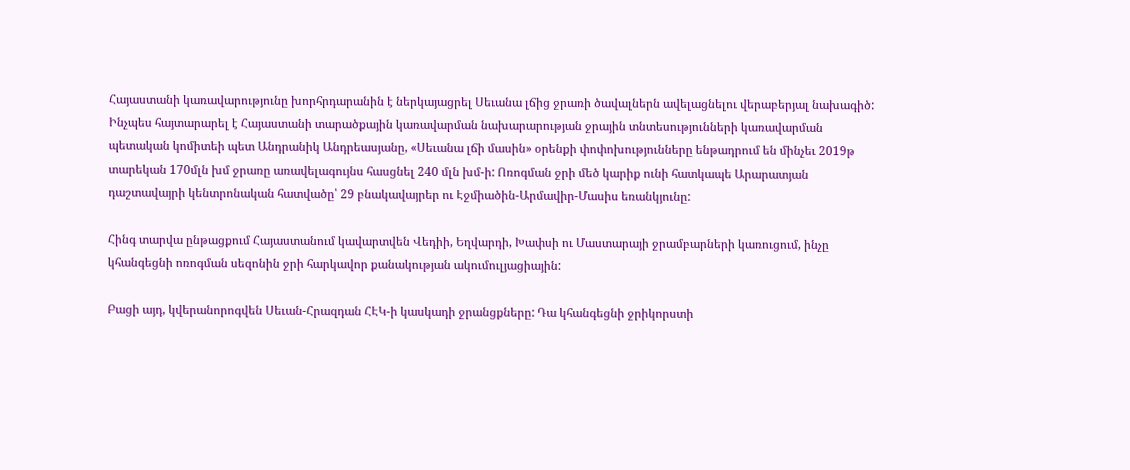Հայաստանի կառավարությունը խորհրդարանին է ներկայացրել Սեւանա լճից ջրառի ծավալներն ավելացնելու վերաբերյալ նախագիծ: Ինչպես հայտարարել է Հայաստանի տարածքային կառավարման նախարարության ջրային տնտեսությունների կառավարման պետական կոմիտեի պետ Անդրանիկ Անդրեասյանը, «Սեւանա լճի մասին» օրենքի փոփոխությունները ենթադրում են մինչեւ 2019թ տարեկան 170մլն խմ ջրառը առավելագույնս հասցնել 240 մլն խմ-ի: Ոռոգման ջրի մեծ կարիք ունի հատկապե Արարատյան դաշտավայրի կենտրոնական հատվածը՝ 29 բնակավայրեր ու Էջմիածին-Արմավիր-Մասիս եռանկյունը:

Հինգ տարվա ընթացքում Հայաստանում կավարտվեն Վեդիի, Եղվարդի, Խափսի ու Մաստարայի ջրամբարների կառուցում, ինչը կհանգեցնի ոռոգման սեզոնին ջրի հարկավոր քանակության ակումուլյացիային:

Բացի այդ, կվերանորոգվեն Սեւան-Հրազդան ՀԷԿ-ի կասկադի ջրանցքները: Դա կհանգեցնի ջրիկորստի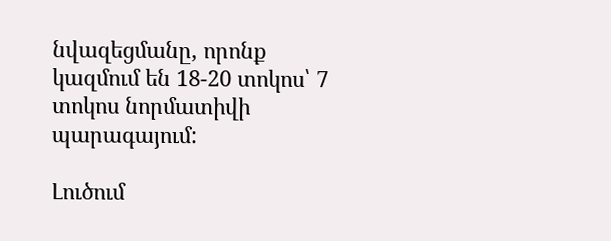նվազեցմանը, որոնք կազմում են 18-20 տոկոս՝ 7 տոկոս նորմատիվի պարագայում:

Լուծում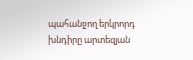պահանջող երկրորդ խնդիրը արտեզյան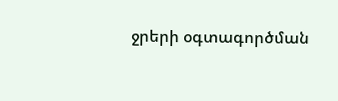ջրերի օգտագործման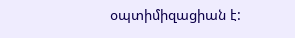օպտիմիզացիան է: